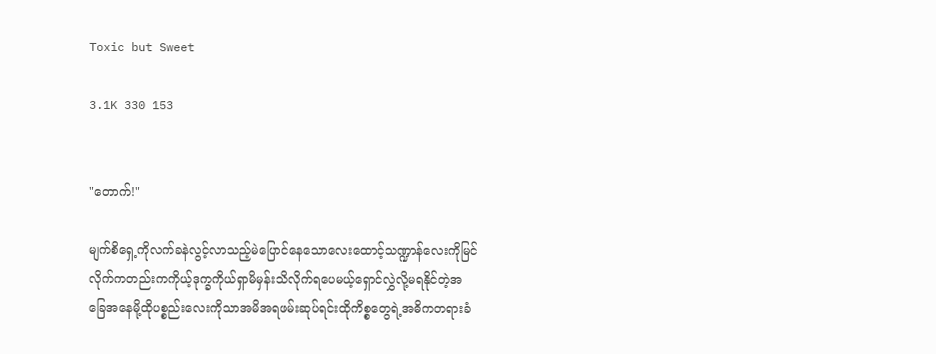Toxic but Sweet

3.1K 330 153


"တောက်!"

မျက်စိရှေ့ကိုလက်ခနဲလွင့်လာသည့်မဲပြောင်နေသောလေးထောင့်သဏ္ဍာန်လေးကိုမြင်လိုက်ကတည်းကကိုယ့်ဒုက္ခကိုယ်ရှာမိမှန်းသိလိုက်ရပေမယ့်ရှောင်လွှဲလို့မရနိုင်တဲ့အခြေအနေမို့ထိုပစ္စည်းလေးကိုသာအမိအရဖမ်းဆုပ်ရင်းထိုကိစ္စတွေရဲ့အဓိကတရားခံ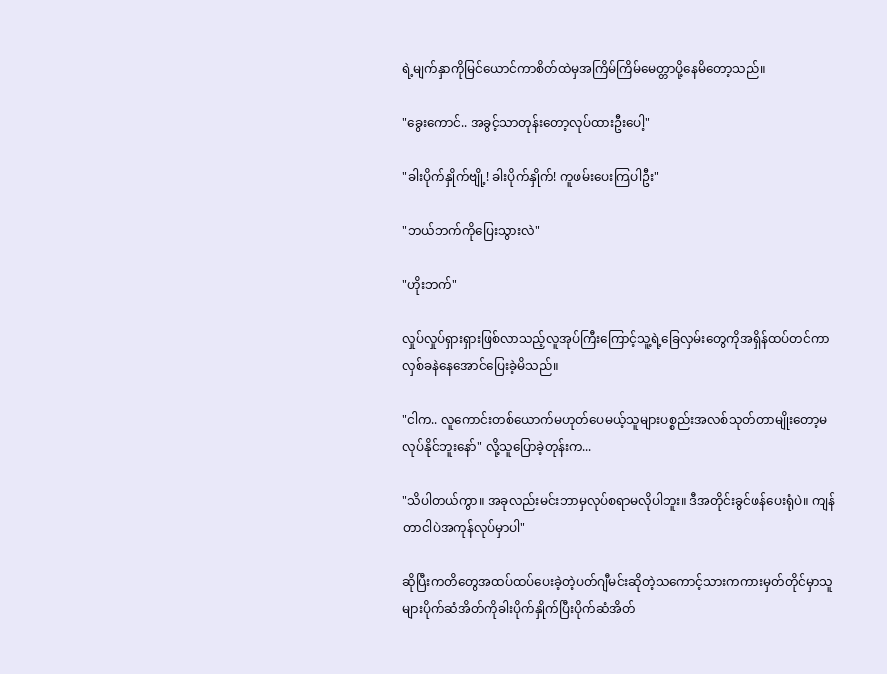ရဲ့မျက်နှာကိုမြင်ယောင်ကာစိတ်ထဲမှအကြိမ်ကြိမ်မေတ္တာပို့နေမိတော့သည်။

"ခွေးကောင်.. အခွင့်သာတုန်းတော့လုပ်ထားဦးပေါ့"

"ခါးပိုက်နှိုက်ဗျို့! ခါးပိုက်နှိုက်! ကူဖမ်းပေးကြပါဦး"

"ဘယ်ဘက်ကိုပြေးသွားလဲ"

"ဟိုးဘက်"

လှုပ်လှုပ်ရှားရှားဖြစ်လာသည့်လူအုပ်ကြီးကြောင့်သူ့ရဲ့ခြေလှမ်းတွေကိုအရှိန်ထပ်တင်ကာလှစ်ခနဲနေအောင်ပြေးခဲ့မိသည်။

"ငါက.. လူကောင်းတစ်ယောက်မဟုတ်ပေမယ့်သူများပစ္စည်းအလစ်သုတ်တာမျိုးတော့မလုပ်နိုင်ဘူးနော်" လို့သူပြောခဲ့တုန်းက...

"သိပါတယ်ကွာ။ အခုလည်းမင်းဘာမှလုပ်စရာမလိုပါဘူး။ ဒီအတိုင်းခွင်ဖန်ပေးရုံပဲ။ ကျန်တာငါပဲအကုန်လုပ်မှာပါ"

ဆိုပြီးကတိတွေအထပ်ထပ်ပေးခဲ့တဲ့ပတ်ဂျီမင်းဆိုတဲ့သကောင့်သားကကားမှတ်တိုင်မှာသူများပိုက်ဆံအိတ်ကိုခါးပိုက်နှိုက်ပြီးပိုက်ဆံအိတ်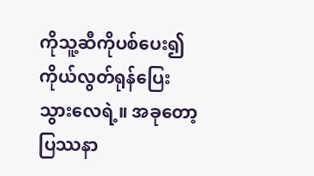ကိုသူ့ဆီကိုပစ်ပေး၍ကိုယ်လွတ်ရုန်ပြေးသွားလေရဲ့။ အခုတော့ပြဿနာ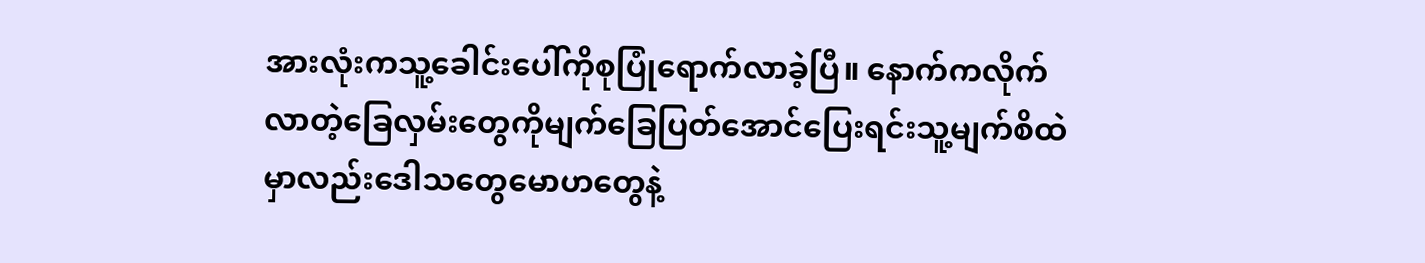အားလုံးကသူ့ခေါင်းပေါ်ကိုစုပြုံရောက်လာခဲ့ပြီ။ နောက်ကလိုက်လာတဲ့ခြေလှမ်းတွေကိုမျက်ခြေပြတ်အောင်ပြေးရင်းသူ့မျက်စိထဲမှာလည်းဒေါသတွေမောဟတွေနဲ့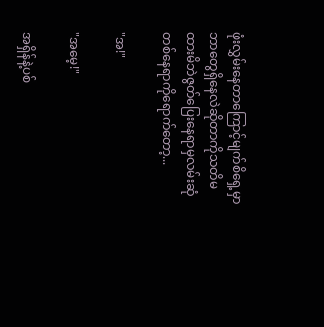ဖုံးလွှမ်းနေတာကြောင့်မျက်စိရှေ့မှာဘာတွေရှိနေလဲဆိုတာကိုသတိမထားမိဘဲဇွတ်ပြေးနေရာမှလမ်းဆုံတစ်နေရာကိုရောက်တော့...

"အ!"

"အမေ့!"

အရှိန်နဲ့ပစ်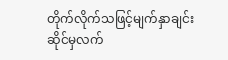တိုက်လိုက်သဖြင့်မျက်နှာချင်းဆိုင်မှလက်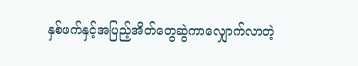နှစ်ဖက်နှင့်အပြည့်အိတ်တွေဆွဲကာလျှောက်လာတဲ့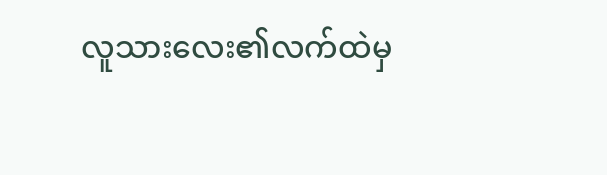လူသားလေး၏လက်ထဲမှ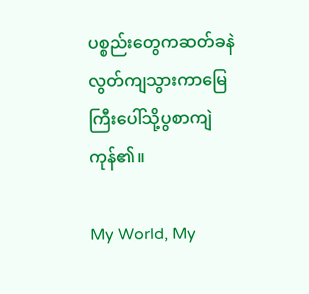ပစ္စည်းတွေကဆတ်ခနဲလွတ်ကျသွားကာမြေကြီးပေါ်သို့ပွစာကျဲကုန်၏။

My World, My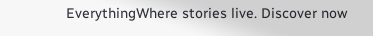EverythingWhere stories live. Discover now